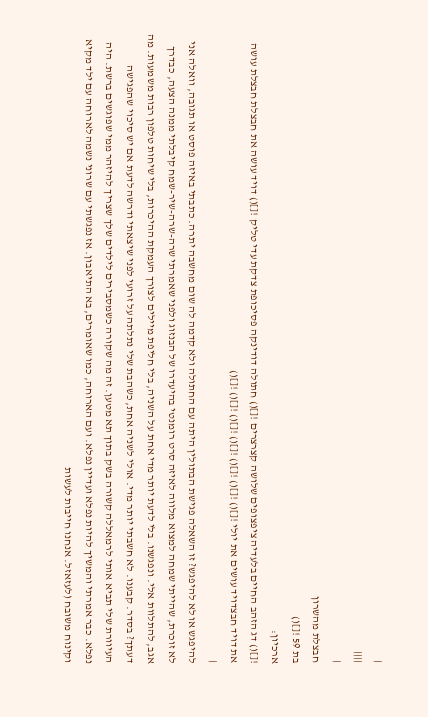|
||||
|
חבצלת מהשרון
בת 59 ![]()
ארכיון:
![]() דג הזהב החיים בלעדיה ציפצופים שלושה קצרצרים ![]() חתולה דודינקה פסיכופת צדקת עדי טליק ![]() דויד עושה את חבצלת חבצלת עושה את דויד חבצדויד עושים את יולי ![]() ![]() ![]() ![]() ![]() ![]() ![]()
|
להיפגש או לא להיפגש? זו השאלה פגישת הבתולין היתה עם החתולה ולא קדמה לה שום מחשבה יתרה. כתבתי באיזה פוסט או תגובה, וואלה אני לא זוכרת, שהייתי שמחה למצוא מלווה לאיזה סרט רומנטי בהיעדרו של הבנזוג ולפני שאמרתי שרה-שרה-שיר-שמח קיבלתי ממנה הצעה, כבדרך אגב, להתלוות אלי. ונפגשנו. בלי לדעת יותר מדי אחת על השניה, בלי חליפת מיילים לצורך העמקת ההיכרות, בלי שיחות טלפון רבות משמעות. מה דעתך? בסדר. קבענו. לא חשבתי יותר מדי. אולי לשניה אחת, כשהבת שלי נתלתה על זרועי לפני שיצאתי ודרשה לדעת אם יש סיכוי שהפגישה העיוורת שלי תביא אותי לרמאללה קשורה בשק בתוך תא מטען. זה מה שקורה כשמסבירים לילדים שלך שצריך להיזהר ממי שפוגשים ברשת. היה נפלא. כבר אמרתי והמשיך להיות נפלא ועדיין נפלא. ועם הארוחה, כמו שאומרים, בא התיאבון. אז נפגשתי עם שרוני נשמה לארוחה עם ילד מקיא וקינוח משובח (לעזאזל. אנחנו חייבות לעשות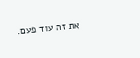את זה עוד פעם.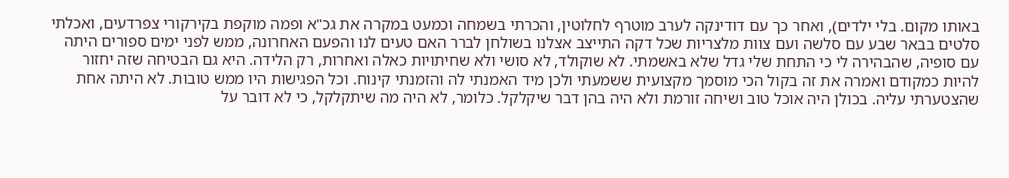באותו מקום. בלי ילדים), ואחר כך עם דודינקה לערב מוטרף לחלוטין, והכרתי בשמחה וכמעט במקרה את גכ"א ופמה מוקפת בקירקורי צפרדעים, ואכלתי סלטים בבאר שבע עם סלשה ועם צוות מלצריות שכל דקה התייצב אצלנו בשולחן לברר האם טעים לנו והפעם האחרונה, ממש לפני ימים ספורים היתה עם סופיה, שהבהירה לי כי התחת שלי גדל שלא באשמתי. לא שוקולד, לא סושי ולא שחיתויות כאלה ואחרות, רק הלידה. היא גם הבטיחה שזה יחזור להיות כמקודם ואמרה את זה בקול הכי מוסמך מקצועית ששמעתי ולכן מיד האמנתי לה והזמנתי קינוח. וכל הפגישות היו ממש טובות. לא היתה אחת שהצטערתי עליה. בכולן היה אוכל טוב ושיחה זורמת ולא היה בהן דבר שיקלקל. כלומר, לא היה מה שיתקלקל, כי לא דובר על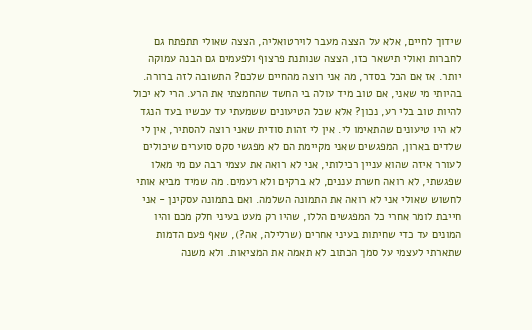שידוך לחיים, אלא על הצצה מעבר לוירטואליה, הצצה שאולי תתפתח גם לחברות ואולי תישאר כזו, הצצה שנותנת פרצוף ולפעמים גם הבנה עמוקה יותר. אז אם הכל בסדר, מה אני רוצה מהחיים שלכם? התשובה לזה ברורה. בהיותי מי שאני, אם טוב מיד עולה בי החשד שהחמצתי את הרע. הרי לא יכול להיות טוב בלי רע, נכון? אלא שכל הטיעונים ששמעתי עד עכשיו בעד הנגד לא היו טיעונים שהתאימו לי. אין לי זהות סודית שאני רוצה להסתיר, אין לי שלדים בארון, המפגשים שאני מקיימת הם לא מפגשי סקס סוערים שיכולים לעורר איזה שהוא עניין רכילותי, אני לא רואה את עצמי רבה עם מי מאלו שפגשתי, לא רואה חשרת עננים, לא ברקים ולא רעמים. מה שמיד מביא אותי לחשוש שאולי אני לא רואה את התמונה השלמה. ואם בתמונה עסקינן - אני חייבת לומר אחרי כל המפגשים הללו, שהיו רק מעט בעיני חלק מכם והיו המונים עד כדי שחיתות בעיני אחרים (שרלילה, אה?), שאף פעם הדמות שתארתי לעצמי על סמך הכתוב לא תאמה את המציאות. ולא משנה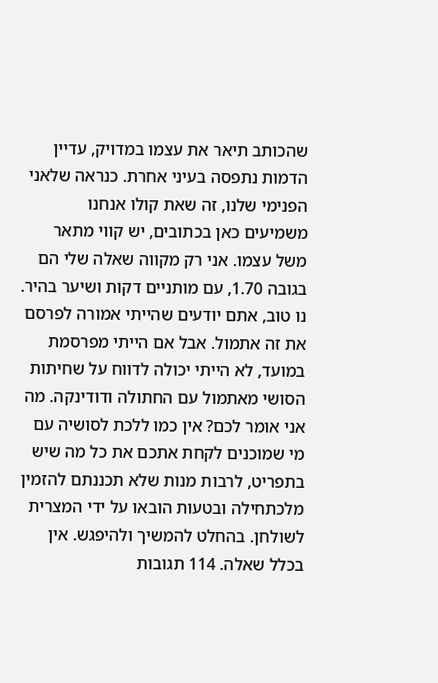שהכותב תיאר את עצמו במדויק, עדיין הדמות נתפסה בעיני אחרת. כנראה שלאני הפנימי שלנו, זה שאת קולו אנחנו משמיעים כאן בכתובים, יש קווי מתאר משל עצמו. אני רק מקווה שאלה שלי הם בגובה 1.70, עם מותניים דקות ושיער בהיר.
נו טוב, אתם יודעים שהייתי אמורה לפרסם את זה אתמול. אבל אם הייתי מפרסמת במועד, לא הייתי יכולה לדווח על שחיתות הסושי מאתמול עם החתולה ודודינקה. מה אני אומר לכם? אין כמו ללכת לסושיה עם מי שמוכנים לקחת אתכם את כל מה שיש בתפריט, לרבות מנות שלא תכננתם להזמין מלכתחילה ובטעות הובאו על ידי המצרית לשולחן. בהחלט להמשיך ולהיפגש. אין בכלל שאלה. 114 תגובות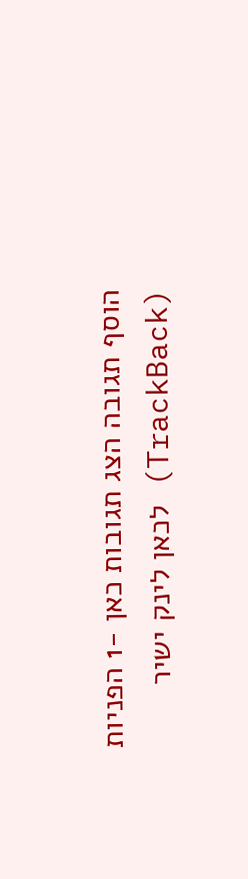הוסף תגובה הצג תגובות כאן -1 הפניות (TrackBack) לכאן לינק ישיר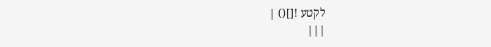לקטע ![]() |
|||